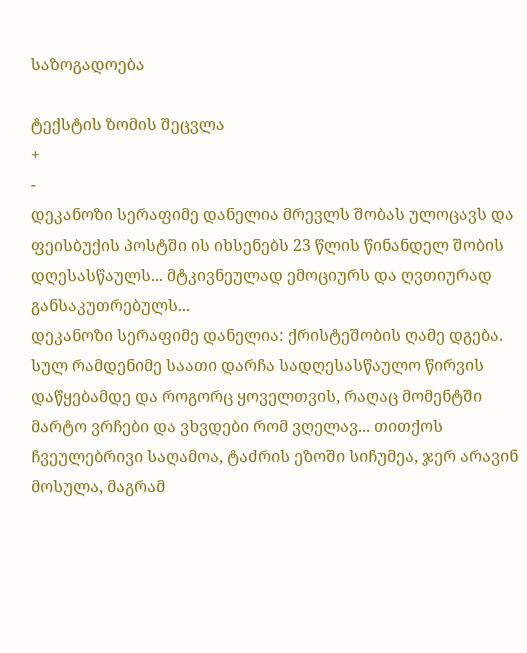საზოგადოება

ტექსტის ზომის შეცვლა
+
-
დეკანოზი სერაფიმე დანელია მრევლს შობას ულოცავს და ფეისბუქის პოსტში ის იხსენებს 23 წლის წინანდელ შობის დღესასწაულს... მტკივნეულად ემოციურს და ღვთიურად განსაკუთრებულს...
დეკანოზი სერაფიმე დანელია: ქრისტეშობის ღამე დგება.
სულ რამდენიმე საათი დარჩა სადღესასწაულო წირვის დაწყებამდე და როგორც ყოველთვის, რაღაც მომენტში მარტო ვრჩები და ვხვდები რომ ვღელავ... თითქოს ჩვეულებრივი საღამოა, ტაძრის ეზოში სიჩუმეა, ჯერ არავინ მოსულა, მაგრამ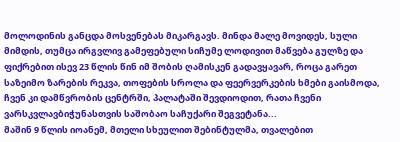მოლოდინის განცდა მოსვენებას მიკარგავს. მინდა მალე მოვიდეს, სული მიმდის, თუმცა ირგვლივ გამეფებული სიჩუმე ლოდივით მაწვება გულზე და ფიქრებით ისევ 23 წლის წინ იმ შობის ღამისკენ გადავყავარ, როცა გარეთ საზეიმო ზარების რეკვა, თოფების სროლა და ფეერვერკების ხმები გაისმოდა, ჩვენ კი დამწვრობის ცენტრში, პალატაში შევდიოდით, რათა ჩვენი ვარსკვლავბიჭუნასთვის საშობაო საჩუქარი შეგვეტანა...
მაშინ 9 წლის იოანემ, მთელი სხეულით შებინტულმა, თვალებით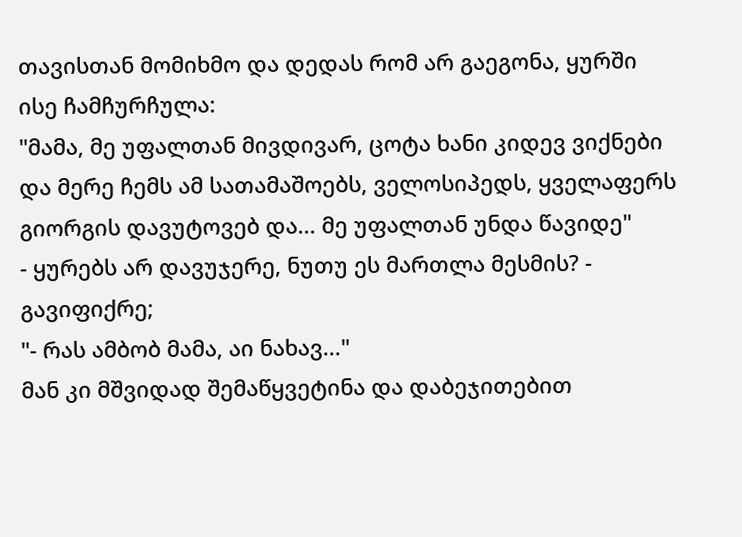თავისთან მომიხმო და დედას რომ არ გაეგონა, ყურში ისე ჩამჩურჩულა:
"მამა, მე უფალთან მივდივარ, ცოტა ხანი კიდევ ვიქნები და მერე ჩემს ამ სათამაშოებს, ველოსიპედს, ყველაფერს გიორგის დავუტოვებ და... მე უფალთან უნდა წავიდე"
- ყურებს არ დავუჯერე, ნუთუ ეს მართლა მესმის? - გავიფიქრე;
"- რას ამბობ მამა, აი ნახავ..."
მან კი მშვიდად შემაწყვეტინა და დაბეჯითებით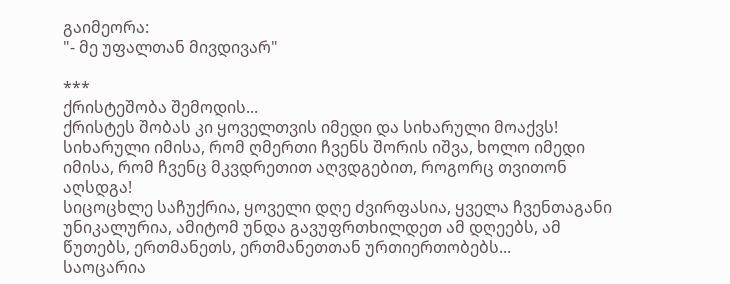გაიმეორა:
"- მე უფალთან მივდივარ"

***
ქრისტეშობა შემოდის...
ქრისტეს შობას კი ყოველთვის იმედი და სიხარული მოაქვს!
სიხარული იმისა, რომ ღმერთი ჩვენს შორის იშვა, ხოლო იმედი იმისა, რომ ჩვენც მკვდრეთით აღვდგებით, როგორც თვითონ აღსდგა!
სიცოცხლე საჩუქრია, ყოველი დღე ძვირფასია, ყველა ჩვენთაგანი უნიკალურია, ამიტომ უნდა გავუფრთხილდეთ ამ დღეებს, ამ წუთებს, ერთმანეთს, ერთმანეთთან ურთიერთობებს...
საოცარია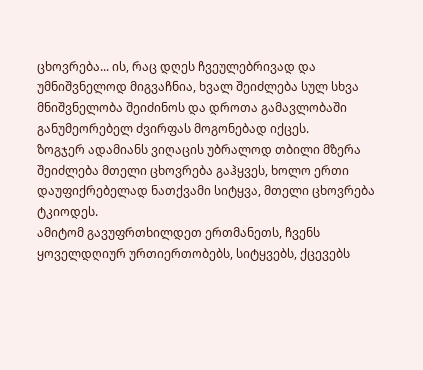ცხოვრება... ის, რაც დღეს ჩვეულებრივად და უმნიშვნელოდ მიგვაჩნია, ხვალ შეიძლება სულ სხვა მნიშვნელობა შეიძინოს და დროთა გამავლობაში განუმეორებელ ძვირფას მოგონებად იქცეს.
ზოგჯერ ადამიანს ვიღაცის უბრალოდ თბილი მზერა შეიძლება მთელი ცხოვრება გაჰყვეს, ხოლო ერთი დაუფიქრებელად ნათქვამი სიტყვა, მთელი ცხოვრება ტკიოდეს.
ამიტომ გავუფრთხილდეთ ერთმანეთს, ჩვენს ყოველდღიურ ურთიერთობებს, სიტყვებს, ქცევებს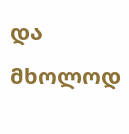და მხოლოდ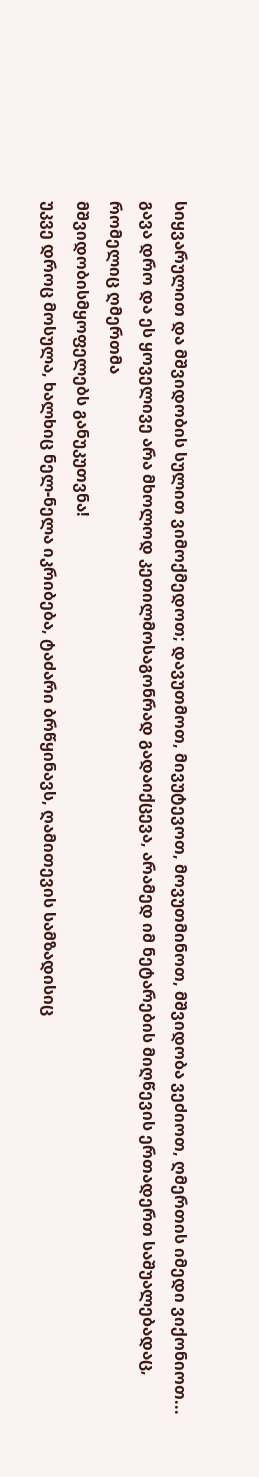სიყვარულით და მშვიდობის სულით ვიმოქმედოთ; დავუთმოთ, მივუტევოთ, მოვუთმინოთ, მშვიდობა ვეძიოთ, ღმერთის იმედი ვიქონიოთ...
გავა დრო და ეს ყოველივე არა მხოლოდ კეთილმოსაგონრად გადაიქცევა, არამედ იმ ნეტარების მიღწევის ერთადერთ საშუალებადაც, რომელიც ღმერთმა
მშვიდობისმყოფელებს განუკუთვნა!
უკვე დროც მოსულა, ხალხიც ნელ-ნელა იკრიბება, ტაძარი ბრწყინავს, ღამითევის სამზადისიც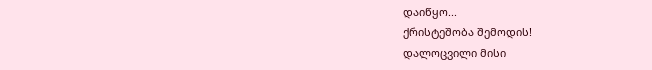დაიწყო...
ქრისტეშობა შემოდის!
დალოცვილი მისი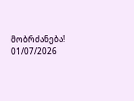მობრძანება!
01/07/2026